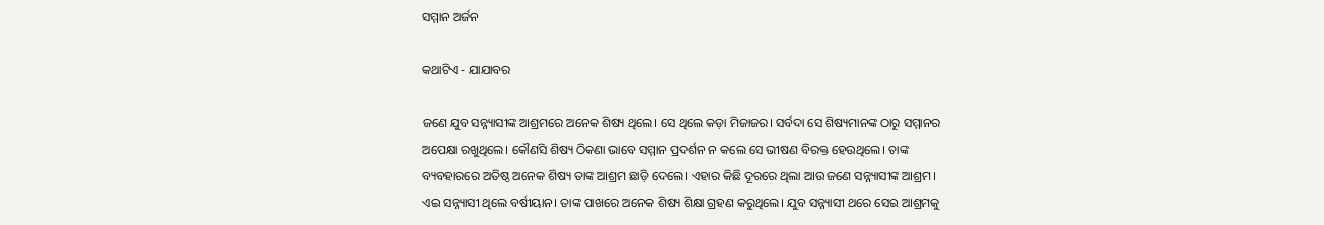ସମ୍ମାନ ଅର୍ଜନ

କଥାଟିଏ - ଯାଯାବର

ଜଣେ ଯୁବ ସନ୍ନ୍ୟାସୀଙ୍କ ଆଶ୍ରମରେ ଅନେକ ଶିଷ୍ୟ ଥିଲେ। ସେ ଥିଲେ କଡ଼ା ମିଜାଜର। ସର୍ବଦା ସେ ଶିଷ୍ୟମାନଙ୍କ ଠାରୁ ସମ୍ମାନର ଅପେକ୍ଷା ରଖୁଥିଲେ। କୌଣସି ଶିଷ୍ୟ ଠିକଣା ଭାବେ ସମ୍ମାନ ପ୍ରଦର୍ଶନ ନ କଲେ ସେ ଭୀଷଣ ବିରକ୍ତ ହେଉଥିଲେ। ତାଙ୍କ ବ୍ୟବହାରରେ ଅତିଷ୍ଠ ଅନେକ ଶିଷ୍ୟ ତାଙ୍କ ଆଶ୍ରମ ଛାଡ଼ି ଦେଲେ। ଏହାର କିଛି ଦୂରରେ ଥିଲା ଆଉ ଜଣେ ସନ୍ନ୍ୟାସୀଙ୍କ ଆଶ୍ରମ। ଏଇ ସନ୍ନ୍ୟାସୀ ଥିଲେ ବର୍ଷୀୟାନ। ତାଙ୍କ ପାଖରେ ଅନେକ ଶିଷ୍ୟ ଶିକ୍ଷା ଗ୍ରହଣ କରୁଥିଲେ। ଯୁବ ସନ୍ନ୍ୟାସୀ ଥରେ ସେଇ ଆଶ୍ରମକୁ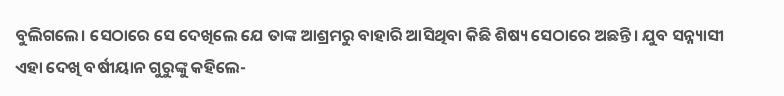ବୁଲିଗଲେ। ସେଠାରେ ସେ ଦେଖିଲେ ଯେ ତାଙ୍କ ଆଶ୍ରମରୁ ବାହାରି ଆସିଥିବା କିଛି ଶିଷ୍ୟ ସେଠାରେ ଅଛନ୍ତି। ଯୁବ ସନ୍ନ୍ୟାସୀ ଏହା ଦେଖି ବର୍ଷୀୟାନ ଗୁରୁଙ୍କୁ କହିଲେ-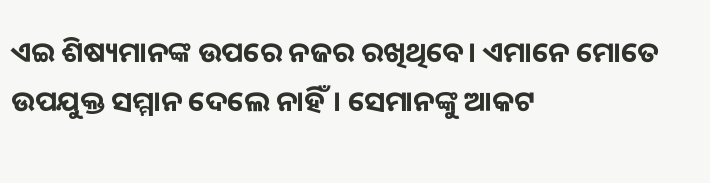ଏଇ ଶିଷ୍ୟମାନଙ୍କ ଉପରେ ନଜର ରଖିଥିବେ। ଏମାନେ ମୋତେ ଉପଯୁକ୍ତ ସମ୍ମାନ ଦେଲେ ନାହିଁ। ସେମାନଙ୍କୁ ଆକଟ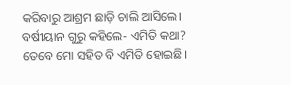କରିବାରୁ ଆଶ୍ରମ ଛାଡ଼ି ଚାଲି ଆସିଲେ।
ବର୍ଷୀୟାନ ଗୁରୁ କହିଲେ- ଏମିତି କଥା? ତେବେ ମୋ ସହିତ ବି ଏମିତି ହୋଇଛି।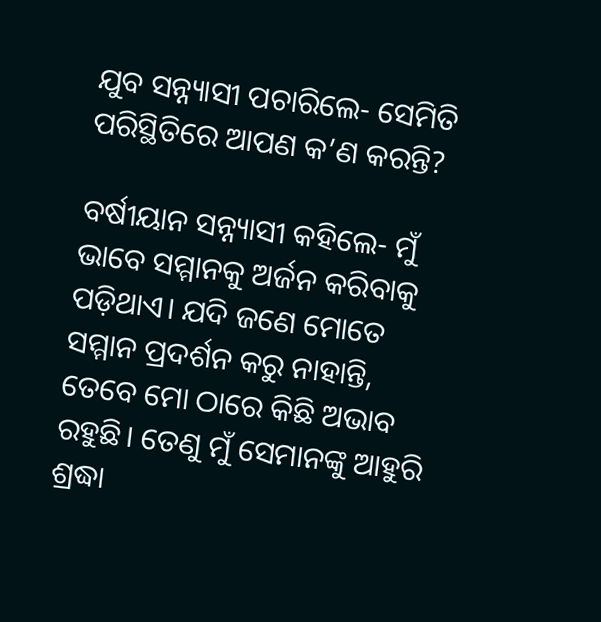ଯୁବ ସନ୍ନ୍ୟାସୀ ପଚାରିଲେ- ସେମିତି ପରିସ୍ଥିତିରେ ଆପଣ କ’ଣ କରନ୍ତି?

ବର୍ଷୀୟାନ ସନ୍ନ୍ୟାସୀ କହିଲେ- ମୁଁ ଭାବେ ସମ୍ମାନକୁ ଅର୍ଜନ କରିବାକୁ ପଡ଼ିଥାଏ। ଯଦି ଜଣେ ମୋତେ ସମ୍ମାନ ପ୍ରଦର୍ଶନ କରୁ ନାହାନ୍ତି, ତେବେ ମୋ ଠାରେ କିଛି ଅଭାବ ରହୁଛି। ତେଣୁ ମୁଁ ସେମାନଙ୍କୁ ଆହୁରି ଶ୍ରଦ୍ଧା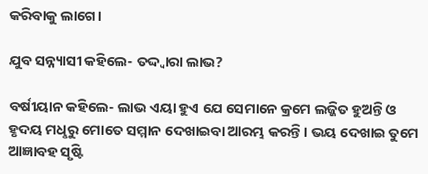କରିବାକୁ ଲାଗେ।

ଯୁବ ସନ୍ନ୍ୟାସୀ କହିଲେ- ତଦ୍ଦ୍ବାରା ଲାଭ?

ବର୍ଷୀୟାନ କହିଲେ- ଲାଭ ଏୟା ହୁଏ ଯେ ସେମାନେ କ୍ରମେ ଲଜ୍ଜିତ ହୁଅନ୍ତି ଓ ହୃଦୟ ମଧୢରୁ ମୋତେ ସମ୍ମାନ ଦେଖାଇବା ଆରମ୍ଭ କରନ୍ତି। ଭୟ ଦେଖାଇ ତୁମେ ଆଜ୍ଞାବହ ସୃଷ୍ଟି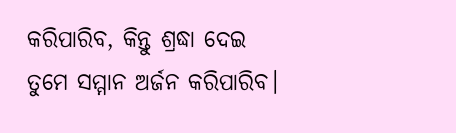କରିପାରିବ, କିନ୍ତୁ ଶ୍ରଦ୍ଧା ଦେଇ ତୁମେ ସମ୍ମାନ ଅର୍ଜନ କରିପାରିବ।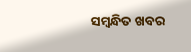ସମ୍ବନ୍ଧିତ ଖବର